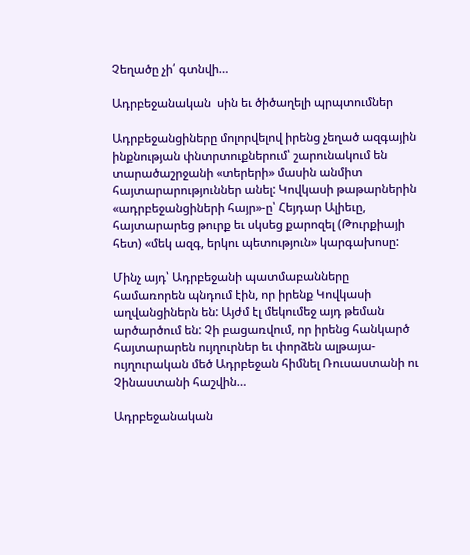Չեղածը չի՛ գտնվի…

Ադրբեջանական  սին եւ ծիծաղելի պրպտումներ

Ադրբեջանցիները մոլորվելով իրենց չեղած ազգային ինքնության փնտրտուքներում՝ շարունակում են տարածաշրջանի «տերերի» մասին անմիտ հայտարարություններ անել: Կովկասի թաթարներին «ադրբեջանցիների հայր»-ը՝ Հեյդար Ալիեւը, հայտարարեց թուրք եւ սկսեց քարոզել (Թուրքիայի հետ) «մեկ ազգ, երկու պետություն» կարգախոսը:

Մինչ այդ՝ Ադրբեջանի պատմաբանները համառորեն պնդում էին, որ իրենք Կովկասի աղվանցիներն են: Այժմ էլ մեկումեջ այդ թեման արծարծում են: Չի բացառվում, որ իրենց հանկարծ հայտարարեն ույղուրներ եւ փորձեն ալթայա-ույղուրական մեծ Ադրբեջան հիմնել Ռուսաստանի ու Չինաստանի հաշվին…

Ադրբեջանական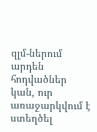զլմ-ներում արդեն հոդվածներ կան, ուր առաջարկվում է ստեղծել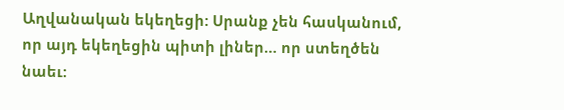Աղվանական եկեղեցի: Սրանք չեն հասկանում, որ այդ եկեղեցին պիտի լիներ… որ ստեղծեն նաեւ: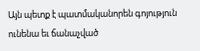Այն պետք է պատմականորեն գոյություն ունենա եւ ճանաչված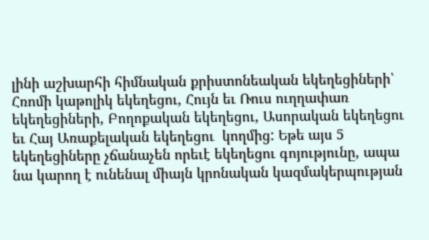լինի աշխարհի հիմնական քրիստոնեական եկեղեցիների՝ Հռոմի կաթոլիկ եկեղեցու, Հույն եւ Ռուս ուղղափառ եկեղեցիների, Բողոքական եկեղեցու, Ասորական եկեղեցու եւ Հայ Առաքելական եկեղեցու  կողմից: Եթե այս 5 եկեղեցիները չճանաչեն որեւէ եկեղեցու գոյությունը, ապա նա կարող է ունենալ միայն կրոնական կազմակերպության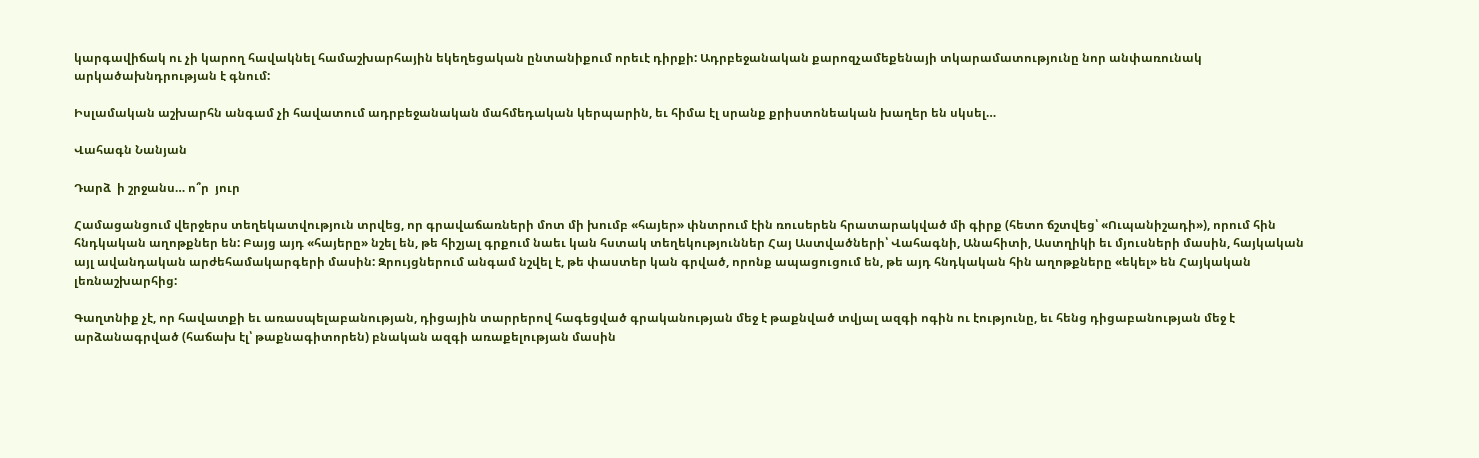կարգավիճակ ու չի կարող հավակնել համաշխարհային եկեղեցական ընտանիքում որեւէ դիրքի: Ադրբեջանական քարոզչամեքենայի տկարամատությունը նոր անփառունակ արկածախնդրության է գնում:

Իսլամական աշխարհն անգամ չի հավատում ադրբեջանական մահմեդական կերպարին, եւ հիմա էլ սրանք քրիստոնեական խաղեր են սկսել…

Վահագն Նանյան

Դարձ  ի շրջանս… ո՞ր  յուր

Համացանցում վերջերս տեղեկատվություն տրվեց, որ գրավաճառների մոտ մի խումբ «հայեր» փնտրում էին ռուսերեն հրատարակված մի գիրք (հետո ճշտվեց՝ «Ուպանիշադի»), որում հին հնդկական աղոթքներ են: Բայց այդ «հայերը» նշել են, թե հիշյալ գրքում նաեւ կան հստակ տեղեկություններ Հայ Աստվածների՝ Վահագնի, Անահիտի, Աստղիկի եւ մյուսների մասին, հայկական այլ ավանդական արժեհամակարգերի մասին: Զրույցներում անգամ նշվել է, թե փաստեր կան գրված, որոնք ապացուցում են, թե այդ հնդկական հին աղոթքները «եկել» են Հայկական լեռնաշխարհից:

Գաղտնիք չէ, որ հավատքի եւ առասպելաբանության, դիցային տարրերով հագեցված գրականության մեջ է թաքնված տվյալ ազգի ոգին ու էությունը, եւ հենց դիցաբանության մեջ է արձանագրված (հաճախ էլ՝ թաքնագիտորեն) բնական ազգի առաքելության մասին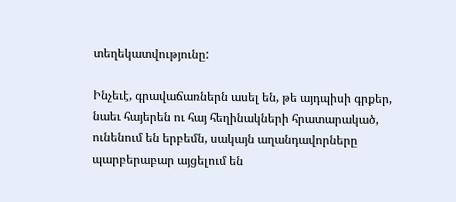տեղեկատվությունը:

Ինչեւէ, գրավաճառներն ասել են, թե այդպիսի գրքեր, նաեւ հայերեն ու հայ հեղինակների հրատարակած, ունենում են երբեմն, սակայն աղանդավորները պարբերաբար այցելում են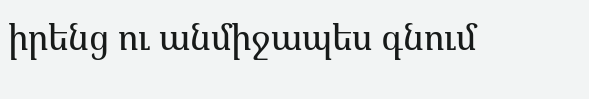իրենց ու անմիջապես գնում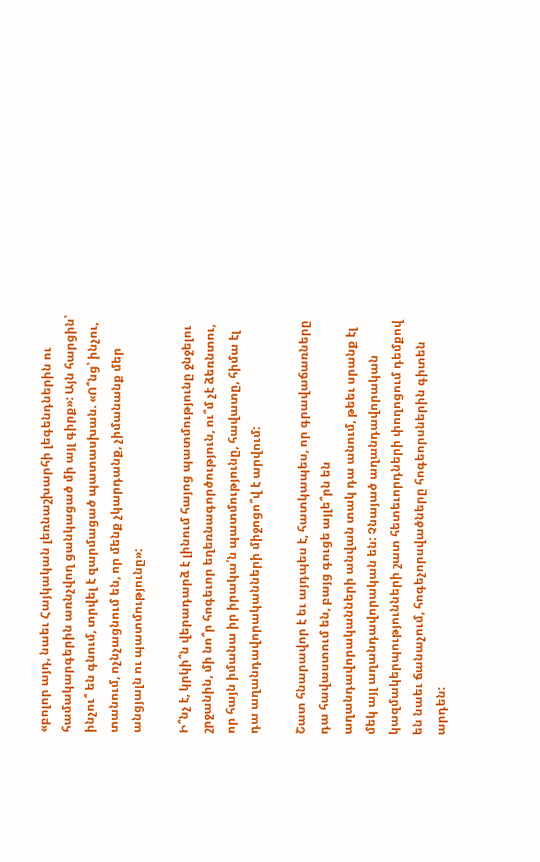«բոլոր այդ, նաեւ Հայկական լեռնաշխարհի լեգենդներին ու համակարգերին առնչվող ցանկացած մի այլ գիրք»: Այն հարցին՝ ինչու՞ են գնում, տրվել է զարմացած պատասխան. «Ո՞նց՝ ինչու, տանում, ոչնչացնում են, որ մենք չկարդանք, չիմանանք մեր անցյալն ու պատմությունը»:

Ի՞նչ է, կրկի՞ն վերադարձ է լինում հայոց պատմությունը ջնջելու շրջանին, մի նո՞ր հոգեւոր եղեռնագործություն, ու՞մ չէ ձեռնտու, որ հայն իմանա իր իրակա՛ն պատմությունը, հավատը, հիմա էլ դա աղանդավորականների միջոցո՞վ է արվում:

Շատ հնարավոր է եւ այդպես է, հատկապես, որ գրավաճառները դա հավաստում են, բայց գուցե այլե՞րն են աղանդավորականների անվան տակ դա անում, թեեւ սրանք էլ մեկ այլ աղանդավորական են: Չնայած աղանդավորական կազմակերպությունների շատ հետեւորդների փողոցում դեմքով են նաեւ ճանաչում, հոգեչորսվածները հոգեորսներին գիտեն արդեն: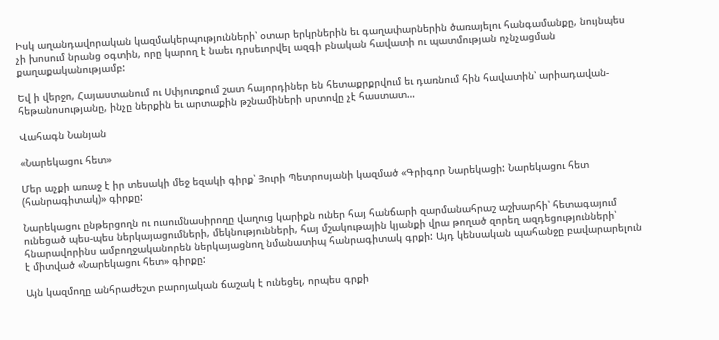Իսկ աղանդավորական կազմակերպությունների՝ օտար երկրներին եւ գաղափարներին ծառայելու հանգամանքը, նույնպես չի խոսում նրանց օգտին, որը կարող է նաեւ դրսեւորվել ազգի բնական հավատի ու պատմության ոչնչացման քաղաքականությամբ:

Եվ ի վերջո, Հայաստանում ու Սփյուռքում շատ հայորդիներ են հետաքրքրվում եւ դառնում հին հավատին՝ արիադավան-հեթանոսությանը, ինչը ներքին եւ արտաքին թշնամիների սրտովը չէ հաստատ…

Վահագն Նանյան

«Նարեկացու հետ»

Մեր աչքի առաջ է իր տեսակի մեջ եզակի գիրք՝ Յուրի Պետրոսյանի կազմած «Գրիգոր Նարեկացի: Նարեկացու հետ (հանրագիտակ)» գիրքը:

Նարեկացու ընթերցողն ու ուսումնասիրողը վաղուց կարիքն ուներ հայ հանճարի զարմանահրաշ աշխարհի՝ հետագայում ունեցած պես-պես ներկայացումների, մեկնությունների, հայ մշակութային կյանքի վրա թողած զորեղ ազդեցությունների՝ հնարավորինս ամբողջականորեն ներկայացնող նմանատիպ հանրագիտակ գրքի: Այդ կենսական պահանջը բավարարելուն է միտված «Նարեկացու հետ» գիրքը:

Այն կազմողը անհրաժեշտ բարոյական ճաշակ է ունեցել, որպես գրքի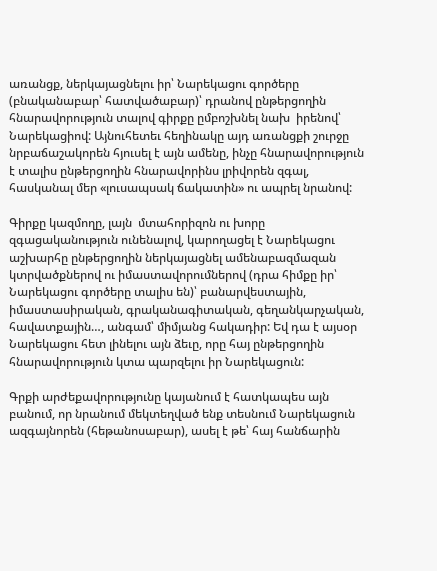առանցք, ներկայացնելու իր՝ Նարեկացու գործերը (բնականաբար՝ հատվածաբար)՝ դրանով ընթերցողին հնարավորություն տալով գիրքը ըմբոշխնել նախ  իրենով՝ Նարեկացիով: Այնուհետեւ հեղինակը այդ առանցքի շուրջը նրբաճաշակորեն հյուսել է այն ամենը, ինչը հնարավորություն է տալիս ընթերցողին հնարավորինս լրիվորեն զգալ, հասկանալ մեր «լուսապսակ ճակատին» ու ապրել նրանով:

Գիրքը կազմողը, լայն  մտահորիզոն ու խորը զգացականություն ունենալով, կարողացել է Նարեկացու աշխարհը ընթերցողին ներկայացնել ամենաբազմազան կտրվածքներով ու իմաստավորումներով (դրա հիմքը իր՝ Նարեկացու գործերը տալիս են)՝ բանարվեստային, իմաստասիրական, գրականագիտական, գեղանկարչական, հավատքային…, անգամ՝ միմյանց հակադիր: Եվ դա է այսօր Նարեկացու հետ լինելու այն ձեւը, որը հայ ընթերցողին հնարավորություն կտա պարզելու իր Նարեկացուն:

Գրքի արժեքավորությունը կայանում է հատկապես այն բանում, որ նրանում մեկտեղված ենք տեսնում Նարեկացուն ազգայնորեն (հեթանոսաբար), ասել է թե՝ հայ հանճարին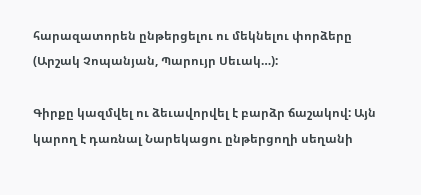հարազատորեն ընթերցելու ու մեկնելու փորձերը (Արշակ Չոպանյան, Պարույր Սեւակ…):

Գիրքը կազմվել ու ձեւավորվել է բարձր ճաշակով: Այն կարող է դառնալ Նարեկացու ընթերցողի սեղանի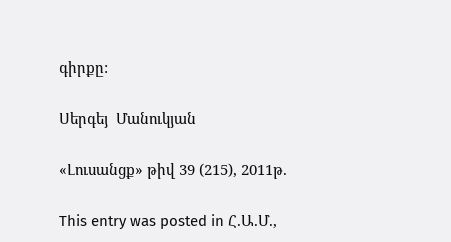գիրքը:

Սերգեյ  Մանուկյան

«Լուսանցք» թիվ 39 (215), 2011թ.

This entry was posted in Հ.Ա.Մ.,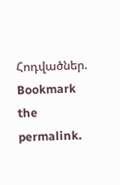Հոդվածներ. Bookmark the permalink.